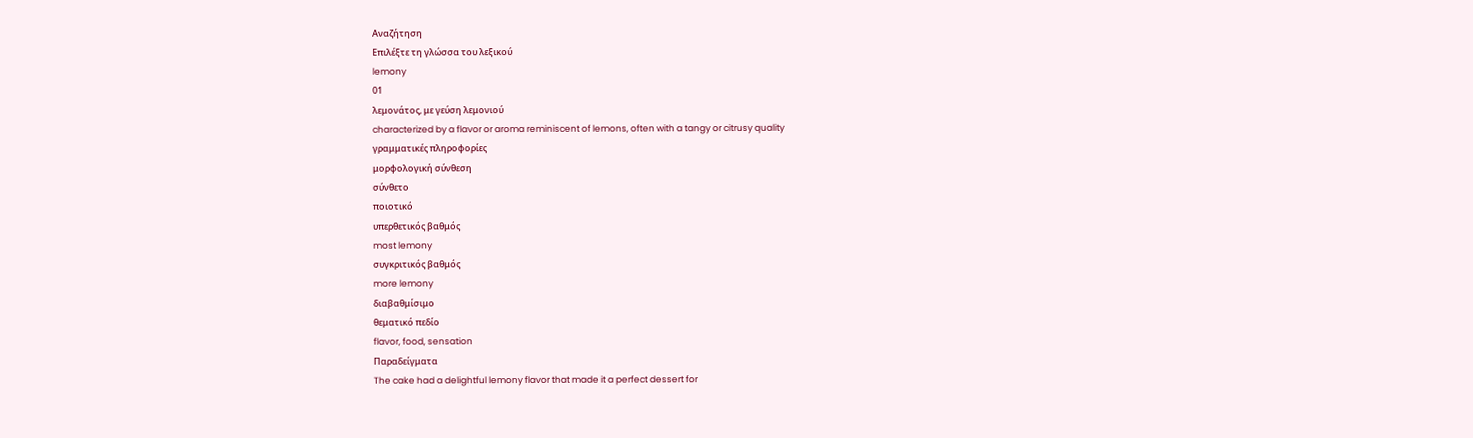Αναζήτηση
Επιλέξτε τη γλώσσα του λεξικού
lemony
01
λεμονάτος, με γεύση λεμονιού
characterized by a flavor or aroma reminiscent of lemons, often with a tangy or citrusy quality
γραμματικές πληροφορίες
μορφολογική σύνθεση
σύνθετο
ποιοτικό
υπερθετικός βαθμός
most lemony
συγκριτικός βαθμός
more lemony
διαβαθμίσιμο
θεματικό πεδίο
flavor, food, sensation
Παραδείγματα
The cake had a delightful lemony flavor that made it a perfect dessert for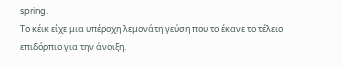spring.
Το κέικ είχε μια υπέροχη λεμονάτη γεύση που το έκανε το τέλειο επιδόρπιο για την άνοιξη.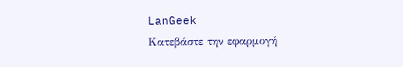LanGeek
Κατεβάστε την εφαρμογή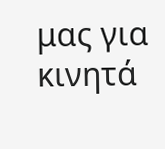μας για κινητά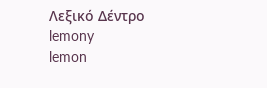Λεξικό Δέντρο
lemony
lemon